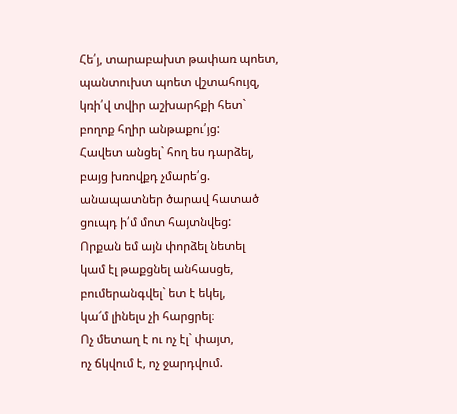Հե՛յ, տարաբախտ թափառ պոետ,
պանտուխտ պոետ վշտահույզ,
կռի՛վ տվիր աշխարհքի հետ`
բողոք հղիր անթաքու՛յց:
Հավետ անցել` հող ես դարձել,
բայց խռովքդ չմարե՛ց.
անապատներ ծարավ հատած
ցուպդ ի՛մ մոտ հայտնվեց:
Որքան եմ այն փորձել նետել
կամ էլ թաքցնել անհասցե,
բումերանգվել` ետ է եկել,
կա՜մ լինելս չի հարցրել։
Ոչ մետաղ է ու ոչ էլ` փայտ,
ոչ ճկվում է, ոչ ջարդվում.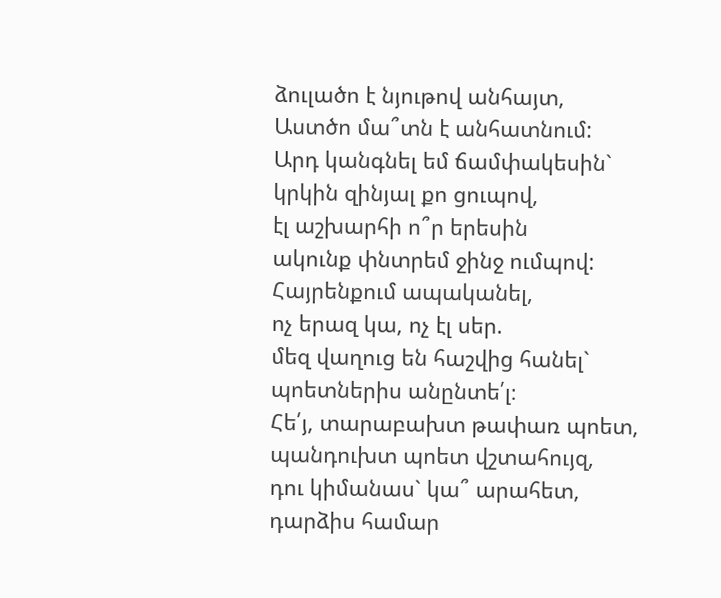ձուլածո է նյութով անհայտ,
Աստծո մա՞տն է անհատնում:
Արդ կանգնել եմ ճամփակեսին`
կրկին զինյալ քո ցուպով,
էլ աշխարհի ո՞ր երեսին
ակունք փնտրեմ ջինջ ումպով:
Հայրենքում ապականել,
ոչ երազ կա, ոչ էլ սեր.
մեզ վաղուց են հաշվից հանել`
պոետներիս անընտե՛լ։
Հե՛յ, տարաբախտ թափառ պոետ,
պանդուխտ պոետ վշտահույզ,
դու կիմանաս` կա՞ արահետ,
դարձիս համար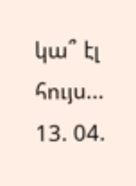կա՞ էլ հույս...
13. 04.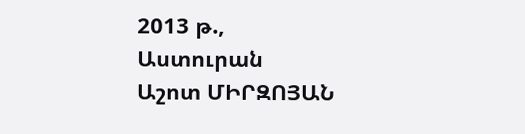2013 թ.,
Աստուրան
Աշոտ ՄԻՐԶՈՅԱՆ